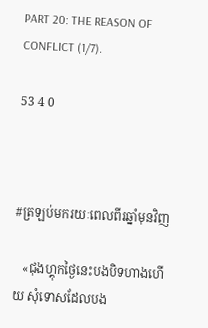PART 20: THE REASON OF CONFLICT (1/7).

53 4 0



#ត្រឡប់មករយៈពេលពីរឆ្នាំមុនវិញ

   «ជុងហ្គុកថ្ងៃនេះបងបិទហាងហើយ សុំទោសដែលបង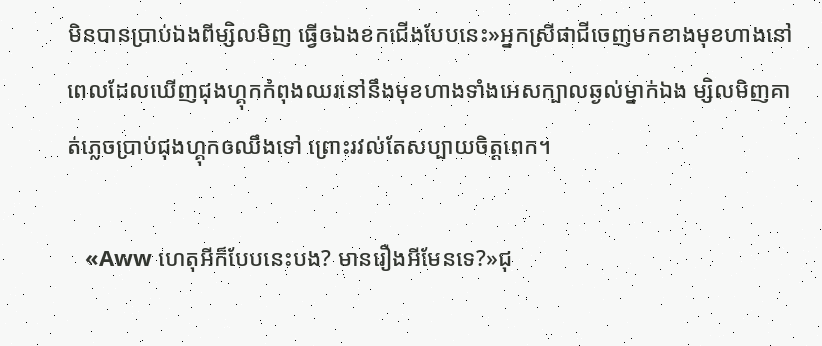មិនបានប្រាប់ឯងពីម្សិលមិញ ធ្វើឲឯងខកជើងបែបនេះ»អ្នកស្រីផាជីចេញមកខាងមុខហាងនៅពេលដែលឃើញជុងហ្គុកកំពុងឈរនៅនឹងមុខហាងទាំងអេសក្បាលឆ្ងល់ម្នាក់ឯង ម្សិលមិញគាត់ភ្លេចប្រាប់ជុងហ្គុកឲឈឹងទៅ ព្រោះរវល់តែសប្បាយចិត្តពេក។

   «Aww ហេតុអីក៏បែបនេះបង? មានរឿងអីមែនទេ?»ជុ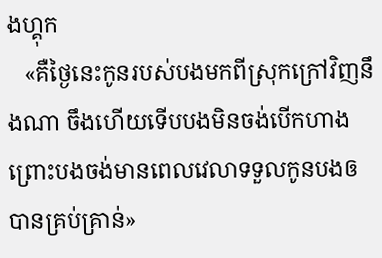ងហ្គុក
   «គឺថ្ងៃនេះកូនរបស់បងមកពីស្រុកក្រៅវិញនឹងណា ចឹងហើយទើបបងមិនចង់បើកហាង ព្រោះបងចង់មានពេលវេលាទទួលកូនបងឲបានគ្រប់គ្រាន់»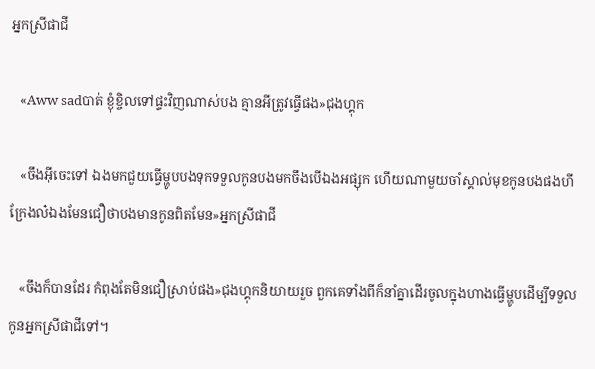អ្នកស្រីផាជី

   «Aww sadបាត់ ខ្ងុំខ្ចិលទៅផ្ទះវិញណាស់បង គ្មានអីត្រូវធ្វើផង»ជុងហ្គុក

   «ចឹងអ៊ីចេះទៅ ឯងមកជួយធ្វើម្ហូបបងទុកទទួលកូនបងមកចឹងបើឯងអផ្សុក ហើយណាមួយចាំស្គាល់មុខកូនបងផងហី ក្រែងល៎ឯងមែនជឿថាបងមានកូនពិតមែន»អ្នកស្រីផាជី

   «ចឹងក៏បានដែរ កំពុងតែមិនជឿស្រាប់ផង»ជុងហ្គុកនិយាយរួច ពួកគេទាំងពីក៏នាំគ្នាដើរចូលក្នុងហាងធ្វើម្ហូបដើម្បីទទួលកូនអ្នកស្រីផាជីទៅ។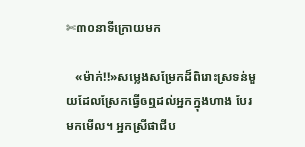✄៣០នាទីក្រោយមក

   «ម៉ាក់!!»សម្លេងសម្រែកដ៏ពិរោះស្រទន់មួយដែលស្រែកធ្វើឲឮដល់អ្នកក្នុងហាង បែរមកមើល។ អ្នកស្រីផាជីប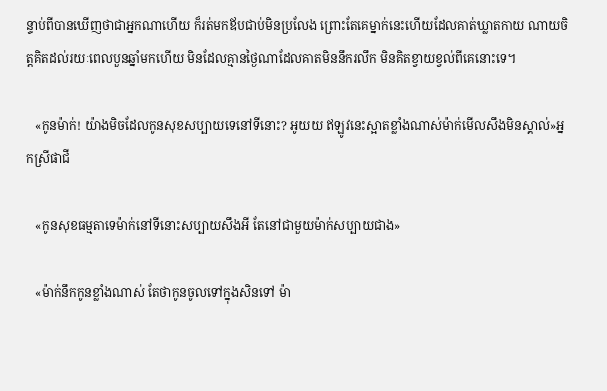ន្ទាប់ពីបានឃើញថាជាអ្នកណាហើយ ក៏រត់មកឪបជាប់មិនប្រលែង ព្រោះតែគេម្នាក់នេះហើយដែលគាត់ឃ្លាតកាយ ណាយចិត្តគិតដល់រយៈពេលបួនឆ្នាំមកហើយ មិនដែលគ្មានថ្ងៃណាដែលគាតមិននឹករលឹក មិនគិតខ្វាយខ្វល់ពីគេនោះទេ។

   «កូនម៉ាក់! យ៉ាងមិចដែលកូនសុខសប្បាយទេនៅទីនោះ? អូយយ ឥឡូវនេះស្អាតខ្លាំងណាស់ម៉ាក់មើលសឹងមិនស្គាល់»អ្នកស្រីផាជី

   «កូនសុខធម្មតាទេម៉ាក់នៅទីនោះសប្បាយសឹងអី តែនៅជាមួយម៉ាក់សប្បាយជាង»

   «ម៉ាក់នឹកកូនខ្លាំងណាស់ តែថាកូនចូលទៅក្នុងសិនទៅ ម៉ា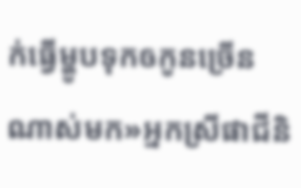ក់ធ្វើម្ហូបទុកឲកូនច្រើនណាស់មក»អ្នកស្រីផាជីនិ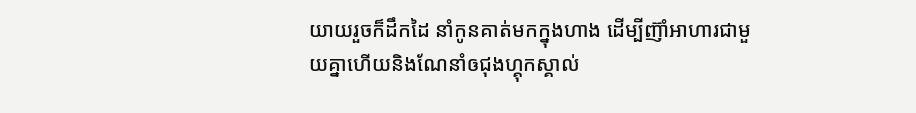យាយរួចក៏ដឹកដៃ នាំកូនគាត់មកក្នុងហាង ដើម្បីញ៊ាំអាហារជាមួយគ្នាហើយនិងណែនាំឲជុងហ្គុកស្គាល់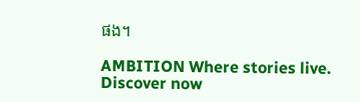ផង។

AMBITION Where stories live. Discover now